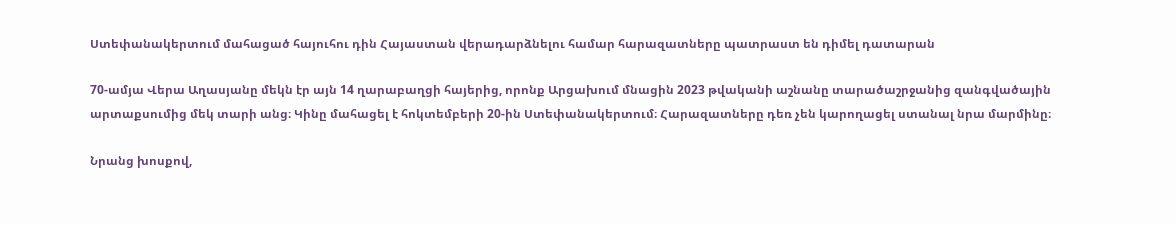Ստեփանակերտում մահացած հայուհու դին Հայաստան վերադարձնելու համար հարազատները պատրաստ են դիմել դատարան

70-ամյա Վերա Աղասյանը մեկն էր այն 14 ղարաբաղցի հայերից, որոնք Արցախում մնացին 2023 թվականի աշնանը տարածաշրջանից զանգվածային արտաքսումից մեկ տարի անց։ Կինը մահացել է հոկտեմբերի 20-ին Ստեփանակերտում։ Հարազատները դեռ չեն կարողացել ստանալ նրա մարմինը։

Նրանց խոսքով,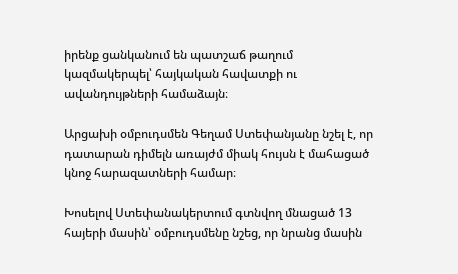իրենք ցանկանում են պատշաճ թաղում կազմակերպել՝ հայկական հավատքի ու ավանդույթների համաձայն։

Արցախի օմբուդսմեն Գեղամ Ստեփանյանը նշել է, որ դատարան դիմելն առայժմ միակ հույսն է մահացած կնոջ հարազատների համար։

Խոսելով Ստեփանակերտում գտնվող մնացած 13 հայերի մասին՝ օմբուդսմենը նշեց, որ նրանց մասին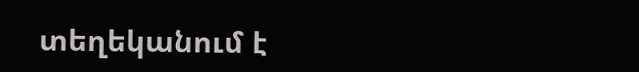տեղեկանում է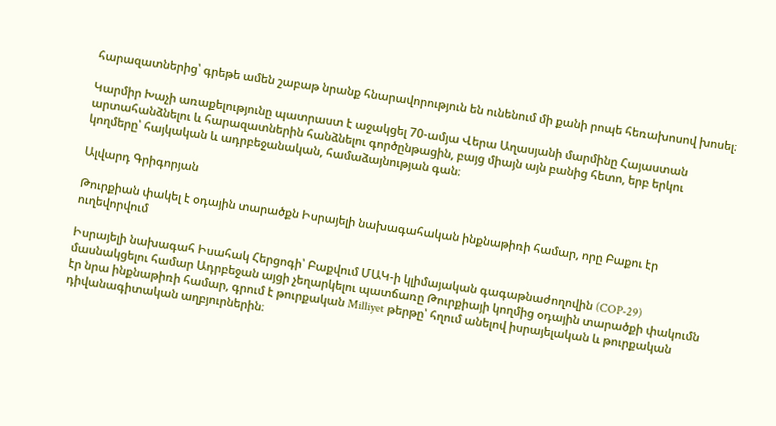հարազատներից՝ գրեթե ամեն շաբաթ նրանք հնարավորություն են ունենում մի քանի րոպե հեռախոսով խոսել։

Կարմիր Խաչի առաքելությունը պատրաստ է աջակցել 70-ամյա Վերա Աղասյանի մարմինը Հայաստան արտահանձնելու և հարազատներին հանձնելու գործընթացին, բայց միայն այն բանից հետո, երբ երկու կողմերը՝ հայկական և ադրբեջանական, համաձայնության գան։

Ալվարդ Գրիգորյան

Թուրքիան փակել է օդային տարածքն Իսրայելի նախագահական ինքնաթիռի համար, որը Բաքու էր ուղեվորվում

Իսրայելի նախագահ Իսահակ Հերցոգի՝ Բաքվում ՄԱԿ-ի կլիմայական գագաթնաժողովին (COP-29) մասնակցելու համար Ադրբեջան այցի չեղարկելու պատճառը Թուրքիայի կողմից օդային տարածքի փակումն էր նրա ինքնաթիռի համար, գրում է թուրքական Milliyet թերթը՝ հղում անելով իսրայելական և թուրքական դիվանագիտական աղբյուրներին։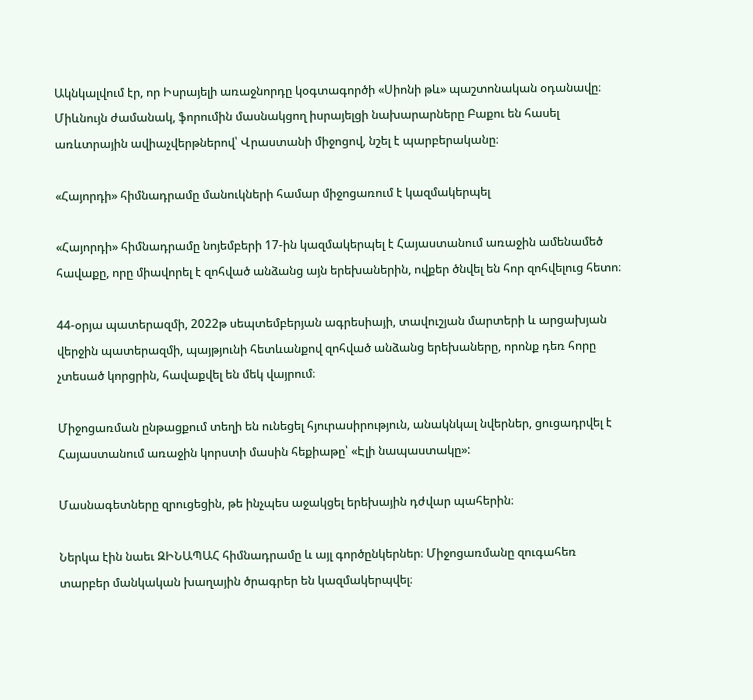Ակնկալվում էր, որ Իսրայելի առաջնորդը կօգտագործի «Սիոնի թև» պաշտոնական օդանավը։ Միևնույն ժամանակ, ֆորումին մասնակցող իսրայելցի նախարարները Բաքու են հասել առևտրային ավիաչվերթներով՝ Վրաստանի միջոցով, նշել է պարբերականը։

«Հայորդի» հիմնադրամը մանուկների համար միջոցառում է կազմակերպել

«Հայորդի» հիմնադրամը նոյեմբերի 17-ին կազմակերպել է Հայաստանում առաջին ամենամեծ հավաքը, որը միավորել է զոհված անձանց այն երեխաներին, ովքեր ծնվել են հոր զոհվելուց հետո։

44-օրյա պատերազմի, 2022թ սեպտեմբերյան ագրեսիայի, տավուշյան մարտերի և արցախյան վերջին պատերազմի, պայթյունի հետևանքով զոհված անձանց երեխաները, որոնք դեռ հորը չտեսած կորցրին, հավաքվել են մեկ վայրում։

Միջոցառման ընթացքում տեղի են ունեցել հյուրասիրություն, անակնկալ նվերներ, ցուցադրվել է Հայաստանում առաջին կորստի մասին հեքիաթը՝ «Էլի նապաստակը»:

Մասնագետները զրուցեցին, թե ինչպես աջակցել երեխային դժվար պահերին։

Ներկա էին նաեւ ԶԻՆԱՊԱՀ հիմնադրամը և այլ գործընկերներ։ Միջոցառմանը զուգահեռ տարբեր մանկական խաղային ծրագրեր են կազմակերպվել։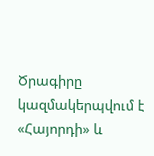Ծրագիրը կազմակերպվում է «Հայորդի» և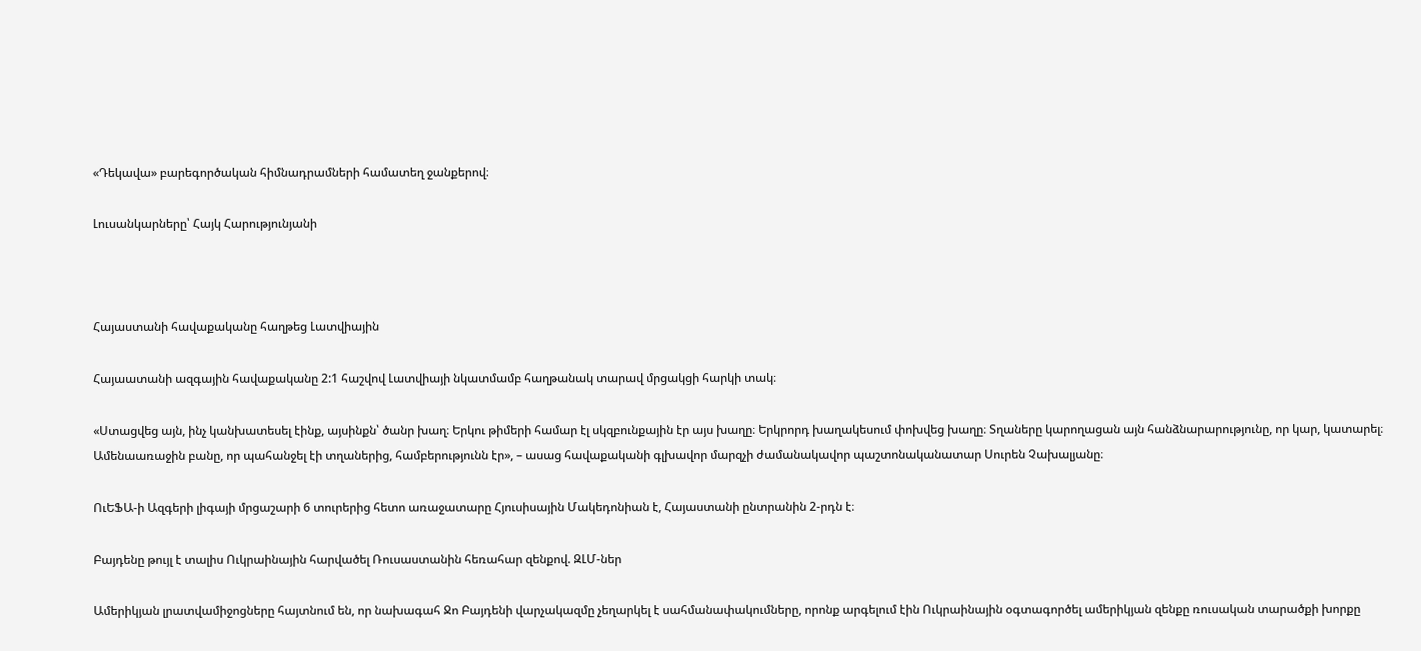«Դեկավա» բարեգործական հիմնադրամների համատեղ ջանքերով։

Լուսանկարները՝ Հայկ Հարությունյանի



Հայաստանի հավաքականը հաղթեց Լատվիային

Հայաատանի ազգային հավաքականը 2:1 հաշվով Լատվիայի նկատմամբ հաղթանակ տարավ մրցակցի հարկի տակ։

«Ստացվեց այն, ինչ կանխատեսել էինք, այսինքն՝ ծանր խաղ։ Երկու թիմերի համար էլ սկզբունքային էր այս խաղը։ Երկրորդ խաղակեսում փոխվեց խաղը։ Տղաները կարողացան այն հանձնարարությունը, որ կար, կատարել։ Ամենաառաջին բանը, որ պահանջել էի տղաներից, համբերությունն էր», – ասաց հավաքականի գլխավոր մարզչի ժամանակավոր պաշտոնականատար Սուրեն Չախալյանը։

ՈւԵՖԱ-ի Ազգերի լիգայի մրցաշարի 6 տուրերից հետո առաջատարը Հյուսիսային Մակեդոնիան է, Հայաստանի ընտրանին 2-րդն է։

Բայդենը թույլ է տալիս Ուկրաինային հարվածել Ռուսաստանին հեռահար զենքով. ԶԼՄ-ներ

Ամերիկյան լրատվամիջոցները հայտնում են, որ նախագահ Ջո Բայդենի վարչակազմը չեղարկել է սահմանափակումները, որոնք արգելում էին Ուկրաինային օգտագործել ամերիկյան զենքը ռուսական տարածքի խորքը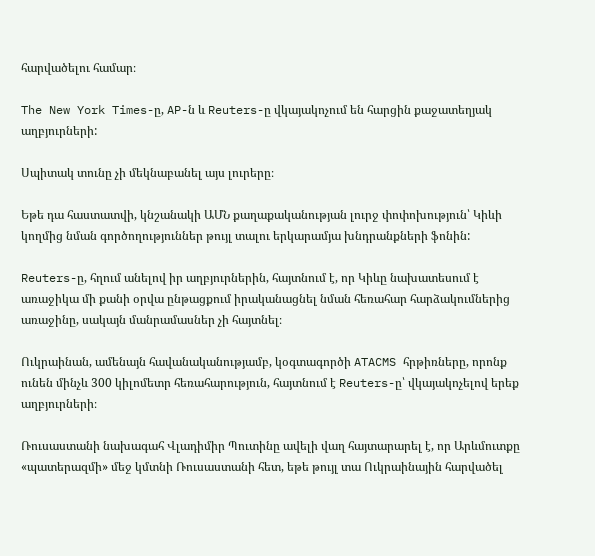հարվածելու համար։

The New York Times-ը, AP-ն և Reuters-ը վկայակոչում են հարցին քաջատեղյակ աղբյուրների:

Սպիտակ տունը չի մեկնաբանել այս լուրերը։

Եթե դա հաստատվի, կնշանակի ԱՄՆ քաղաքականության լուրջ փոփոխություն՝ Կիևի կողմից նման գործողություններ թույլ տալու երկարամյա խնդրանքների ֆոնին:

Reuters-ը, հղում անելով իր աղբյուրներին, հայտնում է, որ Կիևը նախատեսում է առաջիկա մի քանի օրվա ընթացքում իրականացնել նման հեռահար հարձակումներից առաջինը, սակայն մանրամասներ չի հայտնել։

Ուկրաինան, ամենայն հավանականությամբ, կօգտագործի ATACMS հրթիռները, որոնք ունեն մինչև 300 կիլոմետր հեռահարություն, հայտնում է Reuters-ը՝ վկայակոչելով երեք աղբյուրների։

Ռուսաստանի նախագահ Վլադիմիր Պուտինը ավելի վաղ հայտարարել է, որ Արևմուտքը «պատերազմի» մեջ կմտնի Ռուսաստանի հետ, եթե թույլ տա Ուկրաինային հարվածել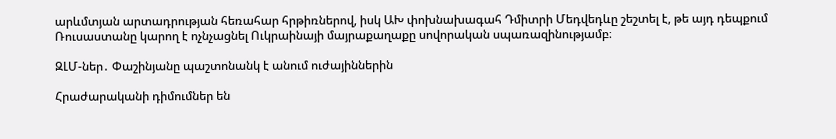արևմտյան արտադրության հեռահար հրթիռներով, իսկ ԱԽ փոխնախագահ Դմիտրի Մեդվեդևը շեշտել է, թե այդ դեպքում Ռուսաստանը կարող է ոչնչացնել Ուկրաինայի մայրաքաղաքը սովորական սպառազինությամբ։

ԶԼՄ-ներ․ Փաշինյանը պաշտոնանկ է անում ուժայիններին

Հրաժարականի դիմումներ են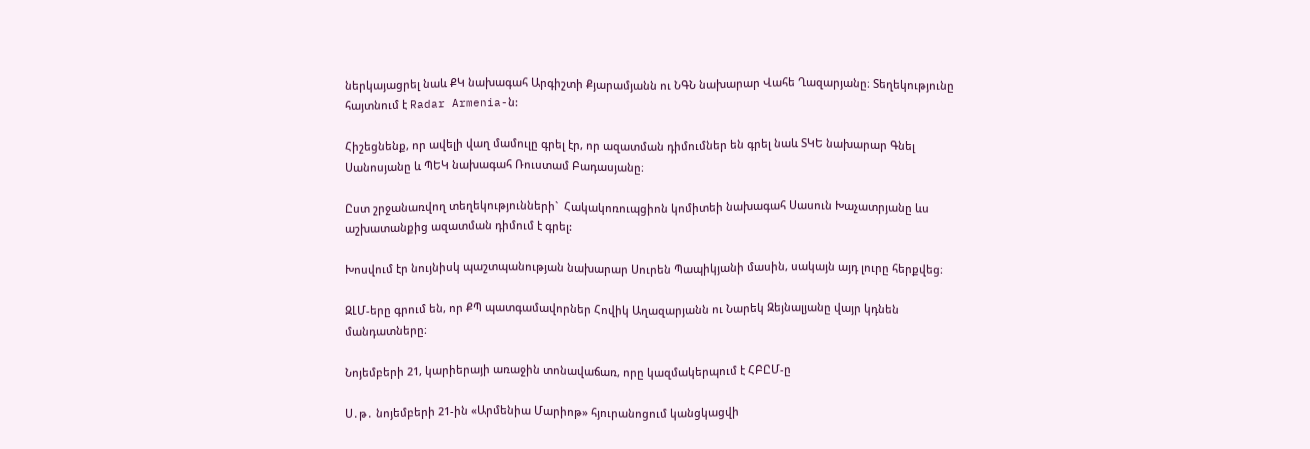ներկայացրել նաև ՔԿ նախագահ Արգիշտի Քյարամյանն ու ՆԳՆ նախարար Վահե Ղազարյանը։ Տեղեկությունը հայտնում է Radar Armenia-ն:

Հիշեցնենք, որ ավելի վաղ մամուլը գրել էր, որ ազատման դիմումներ են գրել նաև ՏԿԵ նախարար Գնել Սանոսյանը և ՊԵԿ նախագահ Ռուստամ Բադասյանը։

Ըստ շրջանառվող տեղեկությունների`  Հակակոռուպցիոն կոմիտեի նախագահ Սասուն Խաչատրյանը ևս աշխատանքից ազատման դիմում է գրել:

Խոսվում էր նույնիսկ պաշտպանության նախարար Սուրեն Պապիկյանի մասին, սակայն այդ լուրը հերքվեց։

ԶԼՄ-երը գրում են, որ ՔՊ պատգամավորներ Հովիկ Աղազարյանն ու Նարեկ Զեյնալյանը վայր կդնեն մանդատները։

Նոյեմբերի 21, կարիերայի առաջին տոնավաճառ, որը կազմակերպում է ՀԲԸՄ-ը

Ս․թ․ նոյեմբերի 21-ին «Արմենիա Մարիոթ» հյուրանոցում կանցկացվի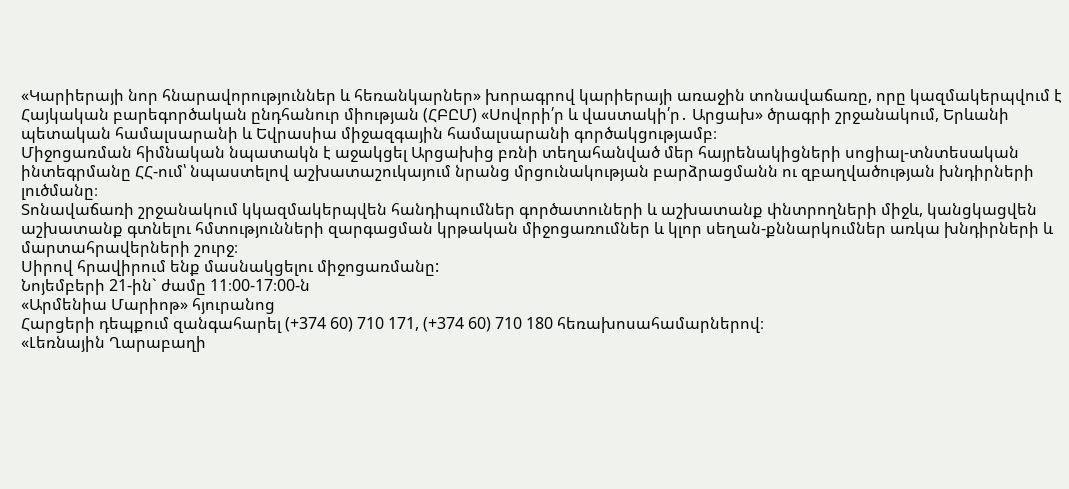«Կարիերայի նոր հնարավորություններ և հեռանկարներ» խորագրով կարիերայի առաջին տոնավաճառը, որը կազմակերպվում է Հայկական բարեգործական ընդհանուր միության (ՀԲԸՄ) «Սովորի՛ր և վաստակի՛ր․ Արցախ» ծրագրի շրջանակում, Երևանի պետական համալսարանի և Եվրասիա միջազգային համալսարանի գործակցությամբ։
Միջոցառման հիմնական նպատակն է աջակցել Արցախից բռնի տեղահանված մեր հայրենակիցների սոցիալ-տնտեսական ինտեգրմանը ՀՀ-ում՝ նպաստելով աշխատաշուկայում նրանց մրցունակության բարձրացմանն ու զբաղվածության խնդիրների լուծմանը։
Տոնավաճառի շրջանակում կկազմակերպվեն հանդիպումներ գործատուների և աշխատանք փնտրողների միջև, կանցկացվեն աշխատանք գտնելու հմտությունների զարգացման կրթական միջոցառումներ և կլոր սեղան-քննարկումներ առկա խնդիրների և մարտահրավերների շուրջ։
Սիրով հրավիրում ենք մասնակցելու միջոցառմանը:
Նոյեմբերի 21-ին` ժամը 11։00-17։00-ն
«Արմենիա Մարիոթ» հյուրանոց
Հարցերի դեպքում զանգահարել (+374 60) 710 171, (+374 60) 710 180 հեռախոսահամարներով։
«Լեռնային Ղարաբաղի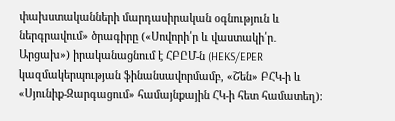փախստականների մարդասիրական օգնություն և ներգրավում» ծրագիրը («Սովորի՛ր և վաստակի՛ր․ Արցախ») իրականացնում է ՀԲԸՄ-ն (HEKS/EPER կազմակերպության ֆինանսավորմամբ, «Շեն» ԲՀԿ-ի և «Սյունիք-Զարգացում» համայնքային ՀԿ-ի հետ համատեղ)։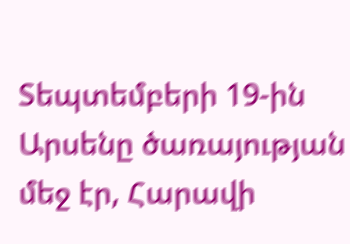Sեպտեմբերի 19-ին Արսենը ծառայության մեջ էր, Հարավի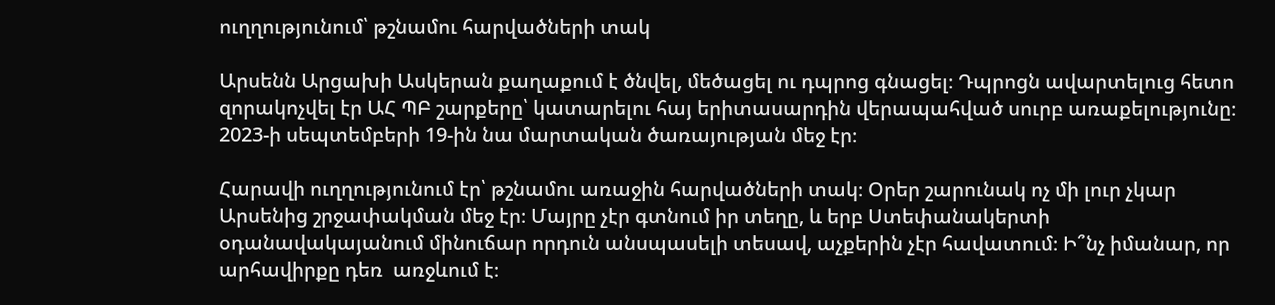ուղղությունում՝ թշնամու հարվածների տակ

Արսենն Արցախի Ասկերան քաղաքում է ծնվել, մեծացել ու դպրոց գնացել։ Դպրոցն ավարտելուց հետո զորակոչվել էր ԱՀ ՊԲ շարքերը՝ կատարելու հայ երիտասարդին վերապահված սուրբ առաքելությունը։ 2023-ի սեպտեմբերի 19-ին նա մարտական ծառայության մեջ էր։

Հարավի ուղղությունում էր՝ թշնամու առաջին հարվածների տակ։ Օրեր շարունակ ոչ մի լուր չկար Արսենից շրջափակման մեջ էր։ Մայրը չէր գտնում իր տեղը, և երբ Ստեփանակերտի օդանավակայանում մինուճար որդուն անսպասելի տեսավ, աչքերին չէր հավատում։ Ի՞նչ իմանար, որ արհավիրքը դեռ  առջևում է։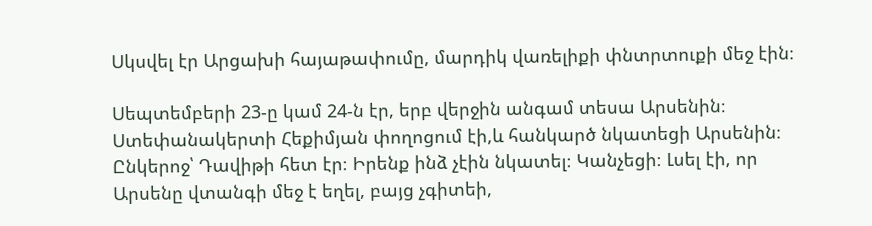Սկսվել էր Արցախի հայաթափումը, մարդիկ վառելիքի փնտրտուքի մեջ էին։

Սեպտեմբերի 23-ը կամ 24-ն էր, երբ վերջին անգամ տեսա Արսենին։ Ստեփանակերտի Հեքիմյան փողոցում էի,և հանկարծ նկատեցի Արսենին։ Ընկերոջ՝ Դավիթի հետ էր։ Իրենք ինձ չէին նկատել։ Կանչեցի։ Լսել էի, որ Արսենը վտանգի մեջ է եղել, բայց չգիտեի,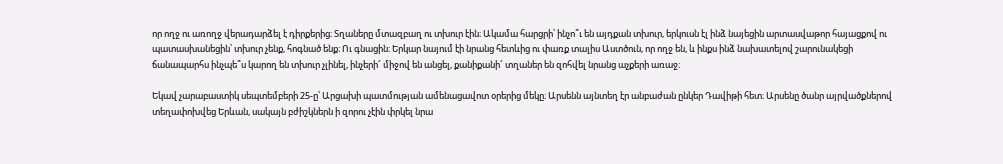որ ողջ ու առողջ վերադարձել է դիրքերից։ Տղաները մտազբաղ ու տխուր էին։ Ակամա հարցրի՝ ինչո՞ւ են այդքան տխուր, երկուսն էլ ինձ նայեցին արտասվաթոր հայացքով ու պատասխանեցին՝ տխուր չենք, հոգնած ենք։ Ու գնացին։ Երկար նայում էի նրանց հետևից ու փառք տալիս Աստծուն, որ ողջ են, և ինքս ինձ նախատելով շարունակեցի ճանապարհս ինչպե՞ս կարող են տխուր չլինել, ինչերի՜ միջով են անցել, քանիքանի՜ տղաներ են զոհվել նրանց աչքերի առաջ։

Եկավ չարաբաստիկ սեպտեմբերի 25-ը՝ Արցախի պատմության ամենացավոտ օրերից մեկը։ Արսենն այնտեղ էր անբաժան ընկեր Դավիթի հետ։ Արսենը ծանր այրվածքներով տեղափոխվեց Երևան, սակայն բժիշկներն ի զորու չէին փրկել նրա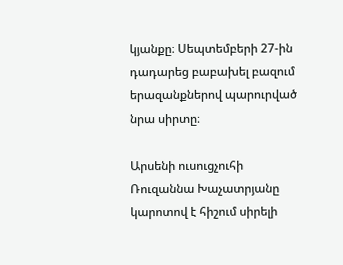կյանքը։ Սեպտեմբերի 27-ին դադարեց բաբախել բազում երազանքներով պարուրված նրա սիրտը։

Արսենի ուսուցչուհի Ռուզաննա Խաչատրյանը կարոտով է հիշում սիրելի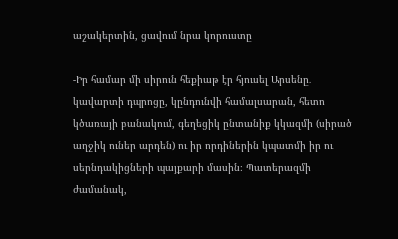աշակերտին, ցավում նրա կորուստը

-Իր համար մի սիրուն հեքիաթ էր հյուսել Արսենը․ կավարտի դպրոցը, կընդունվի համալսարան, հետո կծառայի բանակում, գեղեցիկ ընտանիք կկազմի (սիրած աղջիկ ուներ արդեն) ու իր որդիներին կպատմի իր ու սերնդակիցների պայքարի մասին։ Պատերազմի ժամանակ,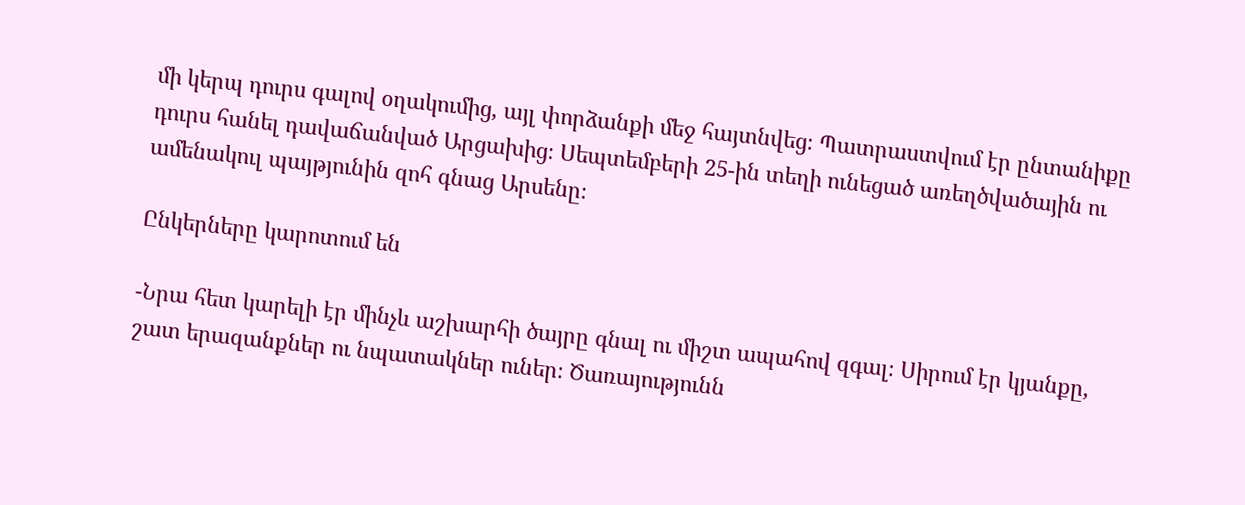մի կերպ դուրս գալով օղակումից, այլ փորձանքի մեջ հայտնվեց։ Պատրաստվում էր ընտանիքը դուրս հանել դավաճանված Արցախից։ Սեպտեմբերի 25-ին տեղի ունեցած առեղծվածային ու ամենակուլ պայթյունին զոհ գնաց Արսենը։

Ընկերները կարոտում են

-Նրա հետ կարելի էր մինչև աշխարհի ծայրը գնալ ու միշտ ապահով զգալ։ Սիրում էր կյանքը, շատ երազանքներ ու նպատակներ ուներ։ Ծառայությունն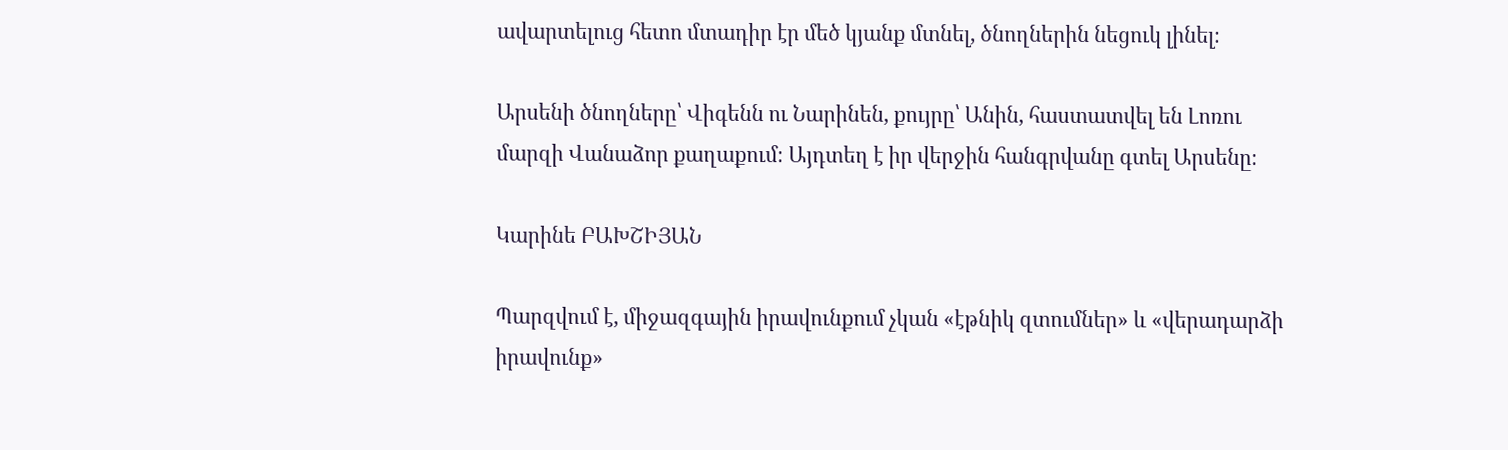ավարտելուց հետո մտադիր էր մեծ կյանք մտնել, ծնողներին նեցուկ լինել։

Արսենի ծնողները՝ Վիգենն ու Նարինեն, քույրը՝ Անին, հաստատվել են Լոռու մարզի Վանաձոր քաղաքում։ Այդտեղ է իր վերջին հանգրվանը գտել Արսենը։

Կարինե ԲԱԽՇԻՅԱՆ

Պարզվում է, միջազգային իրավունքում չկան «էթնիկ զտումներ» և «վերադարձի իրավունք»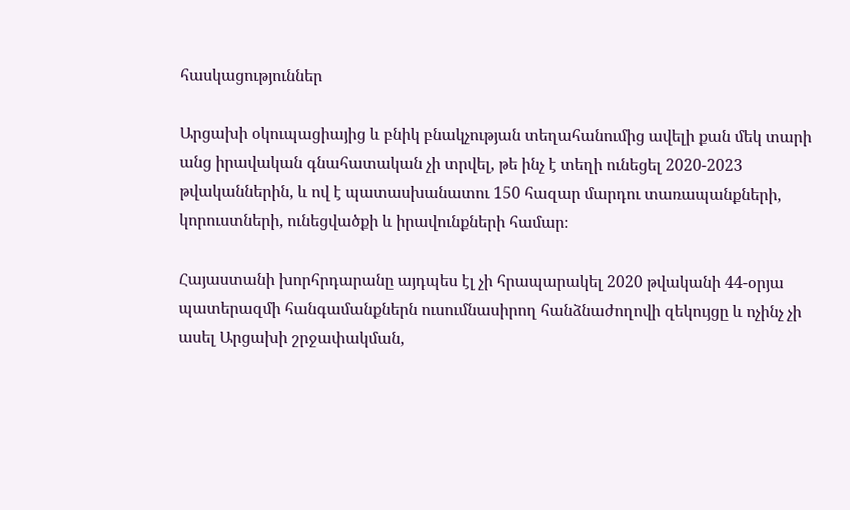հասկացություններ

Արցախի օկուպացիայից և բնիկ բնակչության տեղահանումից ավելի քան մեկ տարի անց իրավական գնահատական չի տրվել, թե ինչ է տեղի ունեցել 2020-2023 թվականներին, և ով է պատասխանատու 150 հազար մարդու տառապանքների, կորուստների, ունեցվածքի և իրավունքների համար։

Հայաստանի խորհրդարանը այդպես էլ չի հրապարակել 2020 թվականի 44-օրյա պատերազմի հանգամանքներն ուսումնասիրող հանձնաժողովի զեկույցը և ոչինչ չի ասել Արցախի շրջափակման,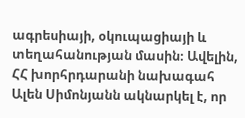ագրեսիայի, օկուպացիայի և տեղահանության մասին։ Ավելին, ՀՀ խորհրդարանի նախագահ Ալեն Սիմոնյանն ակնարկել է, որ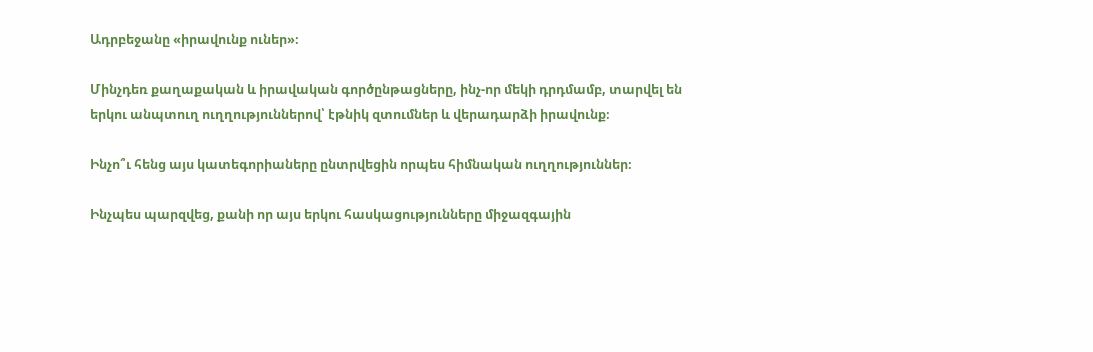Ադրբեջանը «իրավունք ուներ»։

Մինչդեռ քաղաքական և իրավական գործընթացները, ինչ-որ մեկի դրդմամբ, տարվել են երկու անպտուղ ուղղություններով՝ էթնիկ զտումներ և վերադարձի իրավունք։

Ինչո՞ւ հենց այս կատեգորիաները ընտրվեցին որպես հիմնական ուղղություններ։

Ինչպես պարզվեց, քանի որ այս երկու հասկացությունները միջազգային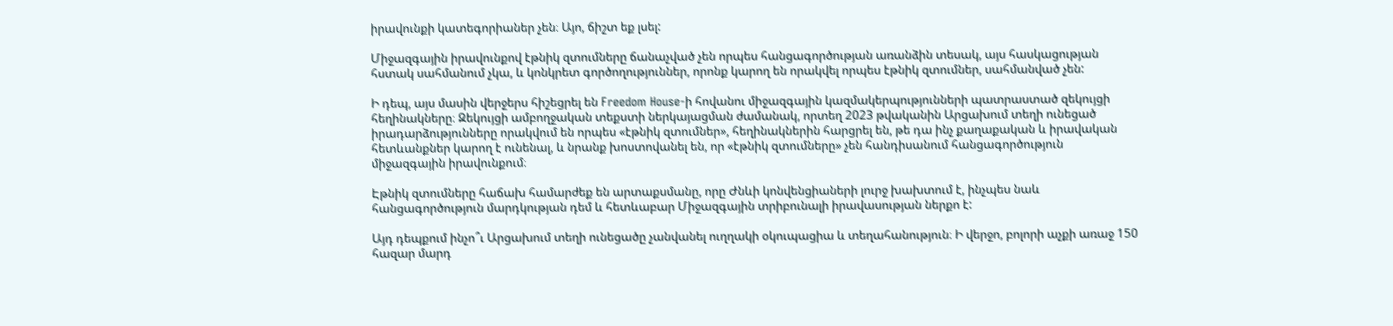իրավունքի կատեգորիաներ չեն։ Այո, ճիշտ եք լսել:

Միջազգային իրավունքով էթնիկ զտումները ճանաչված չեն որպես հանցագործության առանձին տեսակ, այս հասկացության հստակ սահմանում չկա, և կոնկրետ գործողություններ, որոնք կարող են որակվել որպես էթնիկ զտումներ, սահմանված չեն:

Ի դեպ, այս մասին վերջերս հիշեցրել են Freedom House-ի հովանու միջազգային կազմակերպությունների պատրաստած զեկույցի հեղինակները։ Զեկույցի ամբողջական տեքստի ներկայացման ժամանակ, որտեղ 2023 թվականին Արցախում տեղի ունեցած իրադարձությունները որակվում են որպես «էթնիկ զտումներ», հեղինակներին հարցրել են, թե դա ինչ քաղաքական և իրավական հետևանքներ կարող է ունենալ, և նրանք խոստովանել են, որ «էթնիկ զտումները» չեն հանդիսանում հանցագործություն միջազգային իրավունքում։

Էթնիկ զտումները հաճախ համարժեք են արտաքսմանը, որը Ժնևի կոնվենցիաների լուրջ խախտում է, ինչպես նաև հանցագործություն մարդկության դեմ և հետևաբար Միջազգային տրիբունալի իրավասության ներքո է:

Այդ դեպքում ինչո՞ւ Արցախում տեղի ունեցածը չանվանել ուղղակի օկուպացիա և տեղահանություն։ Ի վերջո, բոլորի աչքի առաջ 150 հազար մարդ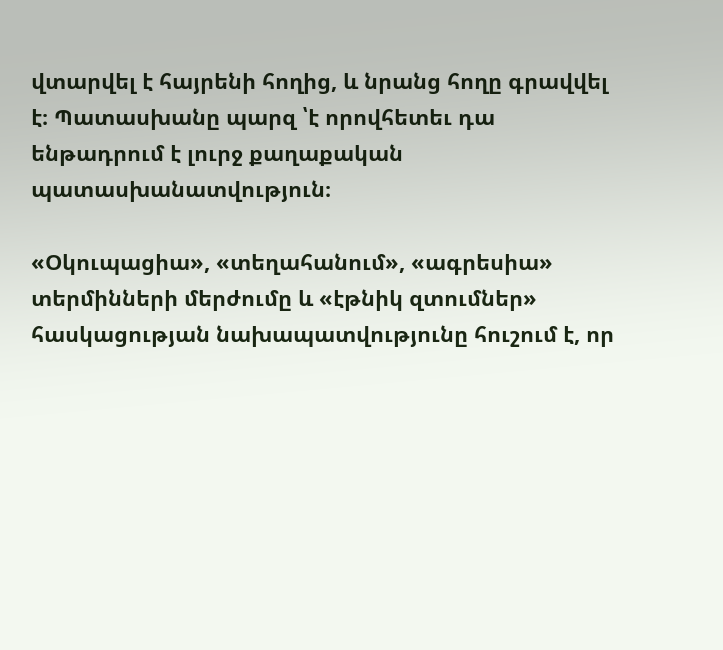վտարվել է հայրենի հողից, և նրանց հողը գրավվել է։ Պատասխանը պարզ ՝է որովհետեւ դա ենթադրում է լուրջ քաղաքական պատասխանատվություն։

«Օկուպացիա», «տեղահանում», «ագրեսիա» տերմինների մերժումը և «էթնիկ զտումներ» հասկացության նախապատվությունը հուշում է, որ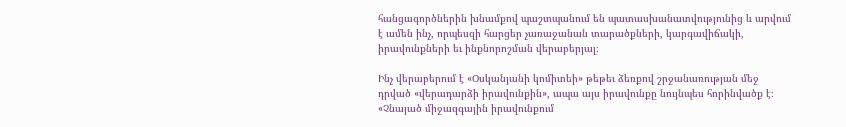հանցագործներին խնամքով պաշտպանում են պատասխանատվությունից և արվում է ամեն ինչ, որպեսզի հարցեր չառաջանան տարածքների, կարգավիճակի, իրավունքների եւ ինքնորոշման վերաբերյալ։

Ինչ վերաբերում է «Օսկանյանի կոմիտեի» թեթեւ ձեռքով շրջանառության մեջ դրված «վերադարձի իրավունքին», ապա այս իրավունքը նույնպես հորինվածք է։ «Չնայած միջազգային իրավունքում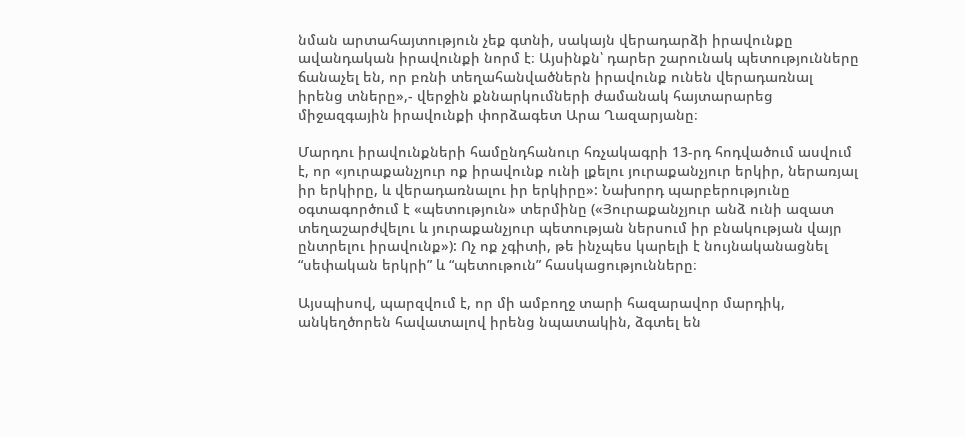նման արտահայտություն չեք գտնի, սակայն վերադարձի իրավունքը ավանդական իրավունքի նորմ է։ Այսինքն՝ դարեր շարունակ պետությունները ճանաչել են, որ բռնի տեղահանվածներն իրավունք ունեն վերադառնալ իրենց տները»,- վերջին քննարկումների ժամանակ հայտարարեց միջազգային իրավունքի փորձագետ Արա Ղազարյանը։

Մարդու իրավունքների համընդհանուր հռչակագրի 13-րդ հոդվածում ասվում է, որ «յուրաքանչյուր ոք իրավունք ունի լքելու յուրաքանչյուր երկիր, ներառյալ իր երկիրը, և վերադառնալու իր երկիրը»: Նախորդ պարբերությունը օգտագործում է «պետություն» տերմինը («Յուրաքանչյուր անձ ունի ազատ տեղաշարժվելու և յուրաքանչյուր պետության ներսում իր բնակության վայր ընտրելու իրավունք»): Ոչ ոք չգիտի, թե ինչպես կարելի է նույնականացնել “սեփական երկրի” և “պետութուն” հասկացությունները։

Այսպիսով, պարզվում է, որ մի ամբողջ տարի հազարավոր մարդիկ, անկեղծորեն հավատալով իրենց նպատակին, ձգտել են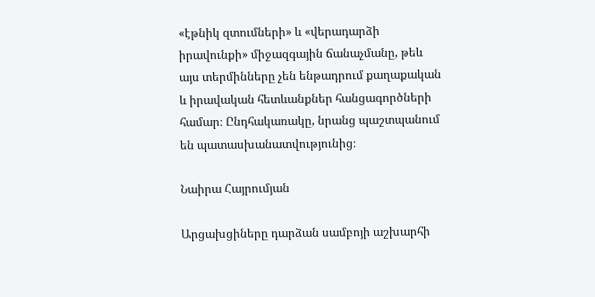«էթնիկ զտումների» և «վերադարձի իրավունքի» միջազգային ճանաչմանը, թեև այս տերմինները չեն ենթադրում քաղաքական և իրավական հետևանքներ հանցագործների համար։ Ընդհակառակը, նրանց պաշտպանում են պատասխանատվությունից։

Նաիրա Հայրումյան

Արցախցիները դարձան սամբոյի աշխարհի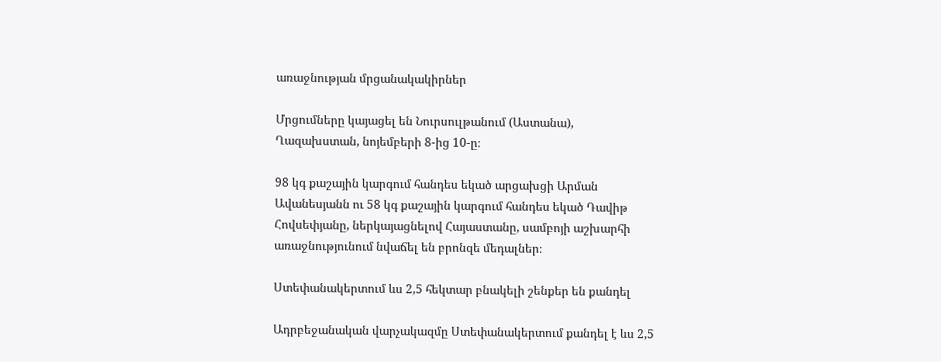առաջնության մրցանակակիրներ

Մրցումները կայացել են Նուրսուլթանում (Աստանա), Ղազախստան, նոյեմբերի 8-ից 10-ը։

98 կգ քաշային կարգում հանդես եկած արցախցի Արման Ավանեսյանն ու 58 կգ քաշային կարգում հանդես եկած Դավիթ Հովսեփյանը, ներկայացնելով Հայաստանը, սամբոյի աշխարհի առաջնությունում նվաճել են բրոնզե մեդալներ։

Ստեփանակերտում ևս 2,5 հեկտար բնակելի շենքեր են քանդել

Ադրբեջանական վարչակազմը Ստեփանակերտում քանդել է ևս 2,5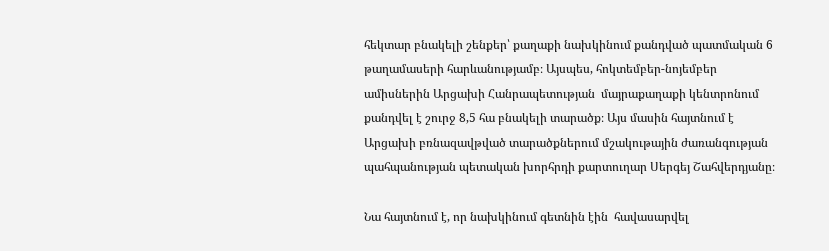հեկտար բնակելի շենքեր՝ քաղաքի նախկինում քանդված պատմական 6 թաղամասերի հարևանությամբ։ Այսպես, հոկտեմբեր-նոյեմբեր ամիսներին Արցախի Հանրապետության  մայրաքաղաքի կենտրոնում քանդվել է շուրջ 8,5 հա բնակելի տարածք։ Այս մասին հայտնում է  Արցախի բռնազավթված տարածքներում մշակութային ժառանգության պահպանության պետական խորհրդի քարտուղար Սերգեյ Շահվերդյանը։

Նա հայտնում է, որ նախկինում գետնին էին  հավասարվել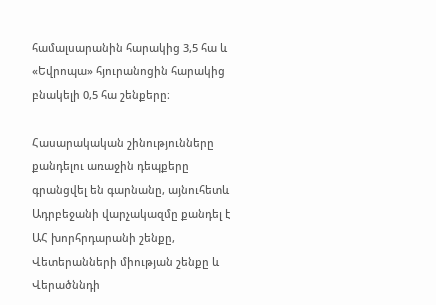համալսարանին հարակից 3,5 հա և «Եվրոպա» հյուրանոցին հարակից բնակելի 0,5 հա շենքերը։

Հասարակական շինությունները քանդելու առաջին դեպքերը գրանցվել են գարնանը, այնուհետև Ադրբեջանի վարչակազմը քանդել է ԱՀ խորհրդարանի շենքը, Վետերանների միության շենքը և Վերածննդի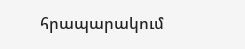հրապարակում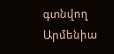գտնվող Արմենիա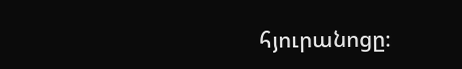հյուրանոցը։